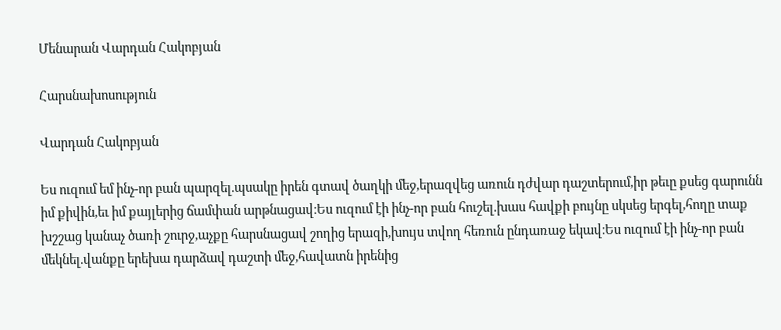Մենարան Վարդան Հակոբյան

Հարսնախոսություն

Վարդան Հակոբյան

Ես ուզում եմ ինչ-որ բան պարզել.պսակը իրեն գտավ ծաղկի մեջ,երազվեց առուն դժվար դաշտերում,իր թեւը քսեց գարունն իմ քիվին,եւ իմ քայլերից ճամփան արթնացավ։Ես ուզում էի ինչ-որ բան հուշել.խաս հավքի բույնը սկսեց երգել,հողը տաք խշշաց կանաչ ծառի շուրջ,աչքը հարսնացավ շողից երազի,խույս տվող հեռուն ընդառաջ եկավ։Ես ուզում էի ինչ-որ բան մեկնել.վանքը երեխա դարձավ դաշտի մեջ,հավատն իրենից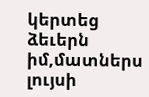կերտեց ձեւերն իմ,մատներս լույսի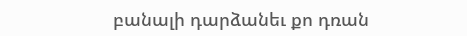բանալի դարձանեւ քո դռան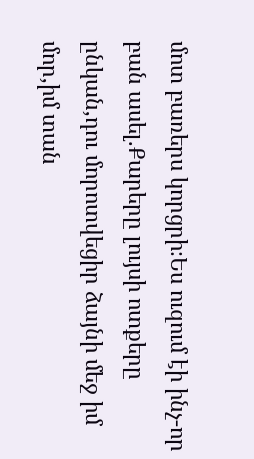մոտ բառերս կորցրի։Ես ուզում էի ինչ-որ բան ասել.Քարերը լույսի ոտքերը ընկան,դու մորոտվեցիր ձայնի մեջ իմ մոր,իմ տան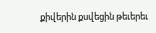քիվերին քսվեցին թեւերեւ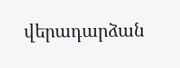վերադարձան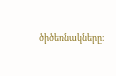ծիծեռնակները։